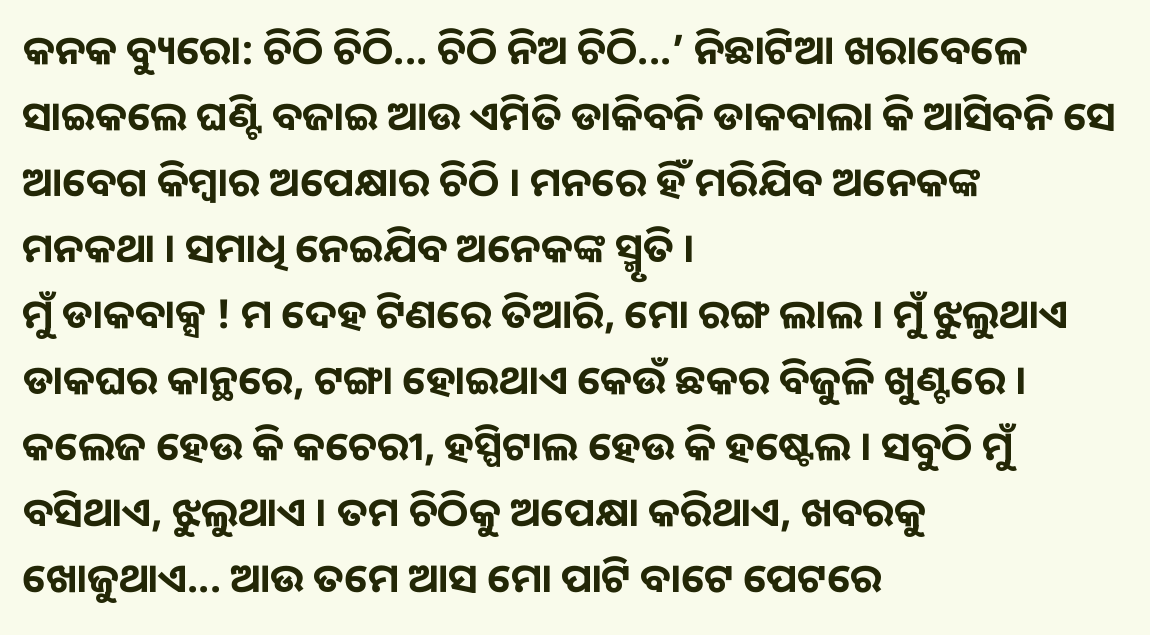କନକ ବ୍ୟୁରୋ: ଚିଠି ଚିଠି... ଚିଠି ନିଅ ଚିଠି...’ ନିଛାଟିଆ ଖରାବେଳେ ସାଇକଲେ ଘଣ୍ଟି ବଜାଇ ଆଉ ଏମିତି ଡାକିବନି ଡାକବାଲା କି ଆସିବନି ସେ ଆବେଗ କିମ୍ବାର ଅପେକ୍ଷାର ଚିଠି । ମନରେ ହିଁ ମରିଯିବ ଅନେକଙ୍କ ମନକଥା । ସମାଧି ନେଇଯିବ ଅନେକଙ୍କ ସ୍ମୃତି ।
ମୁଁ ଡାକବାକ୍ସ ! ମ ଦେହ ଟିଣରେ ତିଆରି, ମୋ ରଙ୍ଗ ଲାଲ । ମୁଁ ଝୁଲୁଥାଏ ଡାକଘର କାନ୍ଥରେ, ଟଙ୍ଗା ହୋଇଥାଏ କେଉଁ ଛକର ବିଜୁଳି ଖୁଣ୍ଟରେ । କଲେଜ ହେଉ କି କଚେରୀ, ହସ୍ପିଟାଲ ହେଉ କି ହଷ୍ଟେଲ । ସବୁଠି ମୁଁ ବସିଥାଏ, ଝୁଲୁଥାଏ । ତମ ଚିଠିକୁ ଅପେକ୍ଷା କରିଥାଏ, ଖବରକୁ ଖୋଜୁଥାଏ... ଆଉ ତମେ ଆସ ମୋ ପାଟି ବାଟେ ପେଟରେ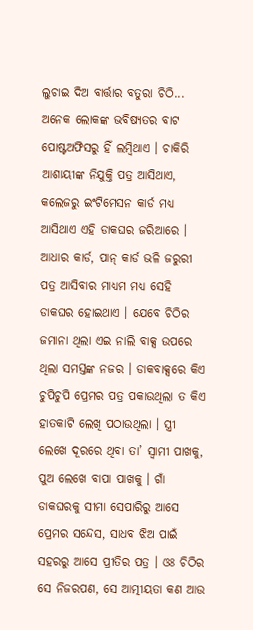ଲୁଚାଇ ଦିଅ ବାର୍ତ୍ତାର ବତୁରା ଚିଠି...
ଅନେକ ଲୋକଙ୍କ ଭବିଷ୍ୟତର ବାଟ ପୋଷ୍ଟଅଫିସରୁ ହିଁ ଲମ୍ବିଥାଏ । ଚାକିରି ଆଶାୟୀଙ୍କ ନିଯୁକ୍ତି ପତ୍ର ଆସିଥାଏ, କଲେଜରୁ ଇଂଟିମେସନ କାର୍ଡ ମଧ୍ୟ ଆସିଥାଏ ଏହି ଡାକଘର ଜରିଆରେ । ଆଧାର କାର୍ଡ, ପାନ୍ କାର୍ଡ ଭଳି ଜରୁରୀ ପତ୍ର ଆସିବାର ମାଧ୍ୟମ ମଧ୍ୟ ସେହି ଡାକଘର ହୋଇଥାଏ । ଯେବେ ଚିଠିର ଜମାନା ଥିଲା ଏଇ ନାଲି ବାକ୍ସ ଉପରେ ଥିଲା ସମସ୍ତଙ୍କ ନଜର । ଡାକବାକ୍ସରେ କିଏ ଚୁପିଚୁପି ପ୍ରେମର ପତ୍ର ପକାଉଥିଲା ତ କିଏ ହାତକାଟି ଲେଖି ପଠାଉଥିଲା । ସ୍ତ୍ରୀ ଲେଖେ ଦୂରରେ ଥିବା ତା’ ସ୍ୱାମୀ ପାଖକୁ, ପୁଅ ଲେଖେ ବାପା ପାଖକୁ । ଗାଁ ଡାକଘରକୁ ସୀମା ସେପାରିରୁ ଆସେ ପ୍ରେମର ସନ୍ଦେସ, ସାଧବ ଝିଅ ପାଇଁ ସହରରୁ ଆସେ ପ୍ରୀତିର ପତ୍ର । ଓଃ ଚିଠିର ସେ ନିଜରପଣ, ସେ ଆତ୍ମୀୟତା କଣ ଆଉ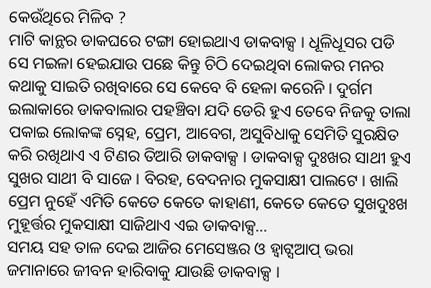କେଉଁଥିରେ ମିଳିବ ?
ମାଟି କାନ୍ଥର ଡାକଘରେ ଟଙ୍ଗା ହୋଇଥାଏ ଡାକବାକ୍ସ । ଧୂଳିଧୂସର ପଡି ସେ ମଇଳା ହେଇଯାଉ ପଛେ କିନ୍ତୁ ଚିଠି ଦେଇଥିବା ଲୋକର ମନର କଥାକୁ ସାଇତି ରଖିବାରେ ସେ କେବେ ବି ହେଳା କରେନି । ଦୁର୍ଗମ ଇଲାକାରେ ଡାକବାଲାର ପହଞ୍ଚିବା ଯଦି ଡେରି ହୁଏ ତେବେ ନିଜକୁ ତାଲା ପକାଇ ଲୋକଙ୍କ ସ୍ନେହ, ପ୍ରେମ, ଆବେଗ, ଅସୁବିଧାକୁ ସେମିତି ସୁରକ୍ଷିତ କରି ରଖିଥାଏ ଏ ଟିଣର ତିଆରି ଡାକବାକ୍ସ । ଡାକବାକ୍ସ ଦୁଃଖର ସାଥୀ ହୁଏ ସୁଖର ସାଥୀ ବି ସାଜେ । ବିରହ, ବେଦନାର ମୁକସାକ୍ଷୀ ପାଲଟେ । ଖାଲି ପ୍ରେମ ନୁହେଁ ଏମିତି କେତେ କେତେ କାହାଣୀ, କେତେ କେତେ ସୁଖଦୁଃଖ ମୁହୂର୍ତ୍ତର ମୁକସାକ୍ଷୀ ସାଜିଥାଏ ଏଇ ଡାକବାକ୍ସ...
ସମୟ ସହ ତାଳ ଦେଇ ଆଜିର ମେସେଞ୍ଜର ଓ ହ୍ବାଟ୍ସଆପ୍ ଭରା ଜମାନାରେ ଜୀବନ ହାରିବାକୁ ଯାଉଛି ଡାକବାକ୍ସ ।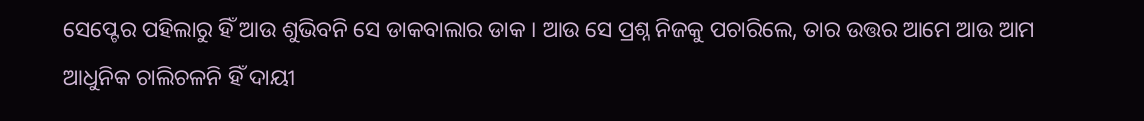ସେପ୍ଟେର ପହିଲାରୁ ହିଁ ଆଉ ଶୁଭିବନି ସେ ଡାକବାଲାର ଡାକ । ଆଉ ସେ ପ୍ରଶ୍ନ ନିଜକୁ ପଚାରିଲେ, ତାର ଉତ୍ତର ଆମେ ଆଉ ଆମ ଆଧୁନିକ ଚାଲିଚଳନି ହିଁ ଦାୟୀ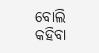ବୋଲି କହିବା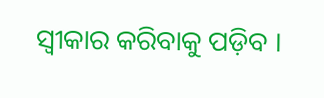ସ୍ବୀକାର କରିବାକୁ ପଡ଼ିବ ।